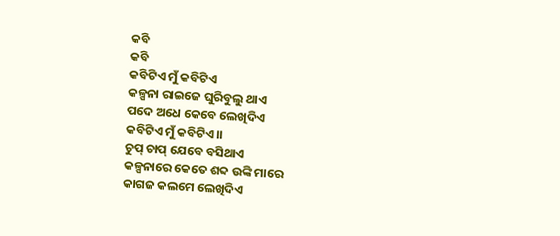କବି
କବି
କବିଟିଏ ମୁଁ କବିଟିଏ
କଳ୍ପନା ରାଇଜେ ଘୁରିବୁଲୁ ଥାଏ
ପଦେ ଅଧେ କେବେ ଲେଖିଦିଏ
କବିଟିଏ ମୁଁ କବିଟିଏ।।
ଚୁପ୍ ଚାପ୍ ଯେବେ ବସିଥାଏ
କଳ୍ପନାରେ କେତେ ଶବ୍ଦ ଉଙ୍କି ମାରେ
କାଗଜ କଲମେ ଲେଖିଦିଏ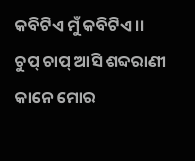କବିଟିଏ ମୁଁ କବିଟିଏ ।।
ଚୁପ୍ ଚାପ୍ ଆସି ଶବ୍ଦରାଣୀ
କାନେ ମୋର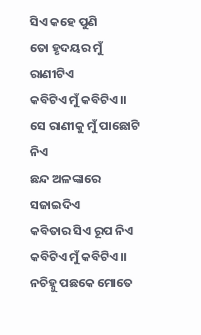ସିଏ କହେ ପୁଣି
ତୋ ହୃଦୟର ମୁଁ ରାଣୀଟିଏ
କବିଟିଏ ମୁଁ କବିଟିଏ।।
ସେ ରାଣୀକୁ ମୁଁ ପାଛୋଟି ନିଏ
ଛନ୍ଦ ଅଳଙ୍କାରେ ସଜାଇଦିଏ
କବିତାର ସିଏ ରୂପ ନିଏ
କବିଟିଏ ମୁଁ କବିଟିଏ।।
ନଚିହ୍ନୁ ପଛକେ ମୋତେ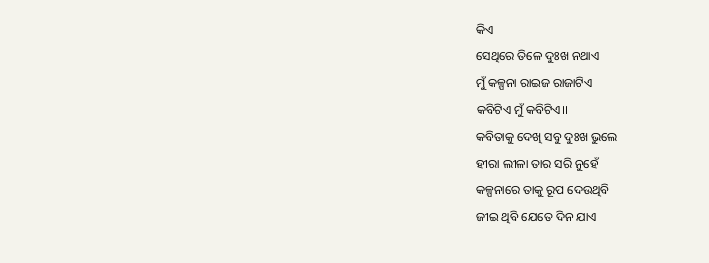କିଏ
ସେଥିରେ ତିଳେ ଦୁଃଖ ନଥାଏ
ମୁଁ କଳ୍ପନା ରାଇଜ ରାଜାଟିଏ
କବିଟିଏ ମୁଁ କବିଟିଏ।।
କବିତାକୁ ଦେଖି ସବୁ ଦୁଃଖ ଭୁଲେ
ହୀରା ଲୀଳା ତାର ସରି ନୁହେଁ
କଳ୍ପନାରେ ତାକୁ ରୂପ ଦେଉଥିବି
ଜୀଇ ଥିବି ଯେତେ ଦିନ ଯାଏ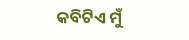କବିଟିଏ ମୁଁ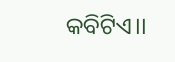କବିଟିଏ।।